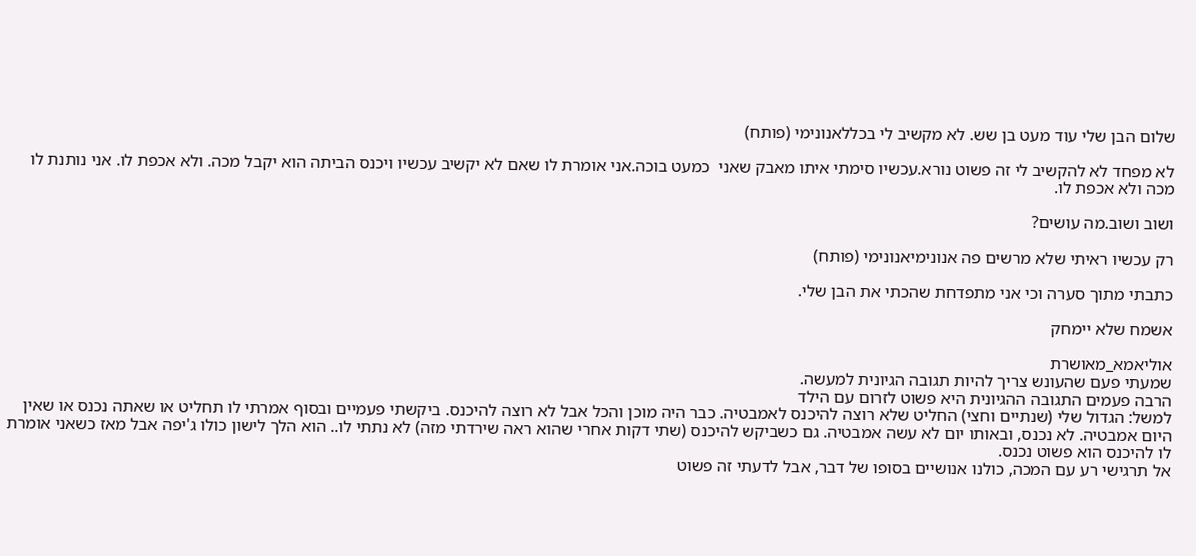שלום הבן שלי עוד מעט בן שש. לא מקשיב לי בכללאנונימי (פותח)

לא מפחד לא להקשיב לי זה פשוט נורא.עכשיו סימתי איתו מאבק שאני  כמעט בוכה.אני אומרת לו שאם לא יקשיב עכשיו ויכנס הביתה הוא יקבל מכה. ולא אכפת לו. אני נותנת לו מכה ולא אכפת לו.

ושוב ושוב.מה עושים?

רק עכשיו ראיתי שלא מרשים פה אנונימיאנונימי (פותח)

כתבתי מתוך סערה וכי אני מתפדחת שהכתי את הבן שלי.

אשמח שלא יימחק

אוליאמא_מאושרת
שמעתי פעם שהעונש צריך להיות תגובה הגיונית למעשה.
הרבה פעמים התגובה ההגיונית היא פשוט לזרום עם הילד
למשל: הגדול שלי (שנתיים וחצי) החליט שלא רוצה להיכנס לאמבטיה. כבר היה מוכן והכל אבל לא רוצה להיכנס. ביקשתי פעמיים ובסוף אמרתי לו תחליט או שאתה נכנס או שאין היום אמבטיה. לא נכנס, ובאותו יום לא עשה אמבטיה. גם כשביקש להיכנס (שתי דקות אחרי שהוא ראה שירדתי מזה) לא נתתי לו.. הוא הלך לישון כולו ג'יפה אבל מאז כשאני אומרת לו להיכנס הוא פשוט נכנס.
אל תרגישי רע עם המכה, כולנו אנושיים בסופו של דבר, אבל לדעתי זה פשוט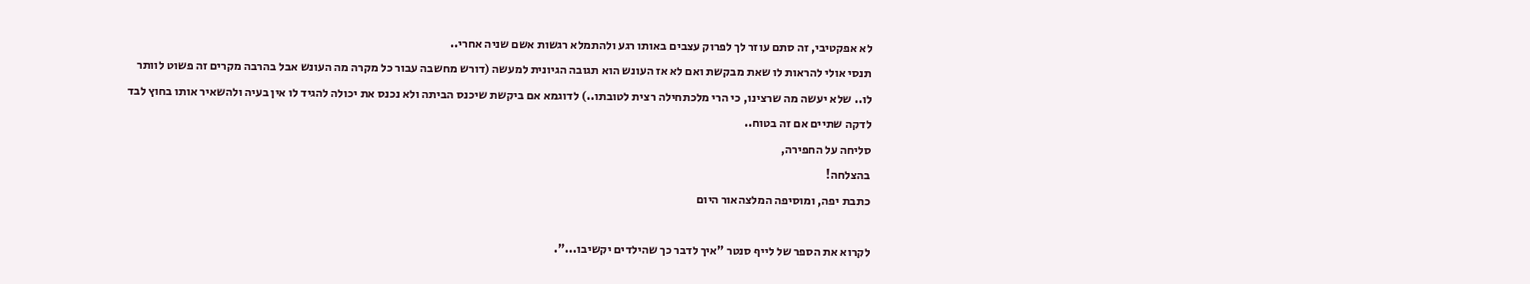לא אפקטיבי, זה סתם עוזר לך לפרוק עצבים באותו רגע ולהתמלא רגשות אשם שניה אחרי..
תנסי אולי להראות לו שאת מבקשת ואם לא אז העונש הוא תגובה הגיונית למעשה (דורש מחשבה עבור כל מקרה מה העונש אבל בהרבה מקרים זה פשוט לוותר לו.. שלא יעשה מה שרצינו, כי הרי מלכתחילה רצית לטובתו..) לדוגמא אם ביקשת שיכנס הביתה ולא נכנס את יכולה להגיד לו אין בעיה ולהשאיר אותו בחוץ לבד לדקה שתיים אם זה בטוח..
סליחה על החפירה,
בהצלחה!
כתבת יפה, ומוסיפה המלצהאור היום

לקרוא את הספר של לייף סנטר "איך לדבר כך שהילדים יקשיבו...".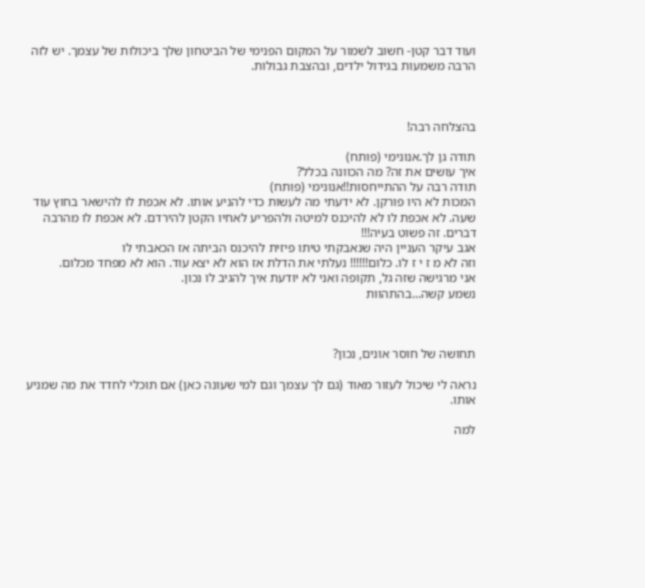ועוד דבר קטן- חשוב לשמור על המקום הפנימי של הביטחון שלך ביכולות של עצמך. יש לזה הרבה משמעות בגידול ילדים, ובהצבת גבולות.



בהצלחה רבה!

תודה גן לך.אנונימי (פותח)
איך עושים את זה? מה הכוונה בכלל?
תודה רבה על ההתייחסות!!אנונימי (פותח)
המכות לא היו פורקן. לא ידעתי מה לעשות כדי להניע אותו. לא אכפת לו להישאר בחוץ עוד שעה. לא אכפת לו לא להיכנס למיטה ולהפריע לאחיו הקטן להירדם. לא אכפת לו מהרבה דברים. זה פשוט בעיה!!!
אגב עיקר העניין היה שנאבקתי טיתו פיזית להיכנס הביתה אז הכאבתי לו
וזה לא מ ז י ז לו. כלום!!!!!! נעלתי את הדלת אז הוא לא יצא עוד. הוא לא מפחד מכלום.
אני מרגישה שזה גל, תקופה ואני לא יודעת איך להגיב לו נכון.
נשמע קשה...בהתהוות



תחושה של חוסר אונים, נכון?

נראה לי שיכול לעזור מאוד (גם לך עצמך וגם למי שעונה כאן) אם תוכלי לחדד את מה שמניע אותו.

למה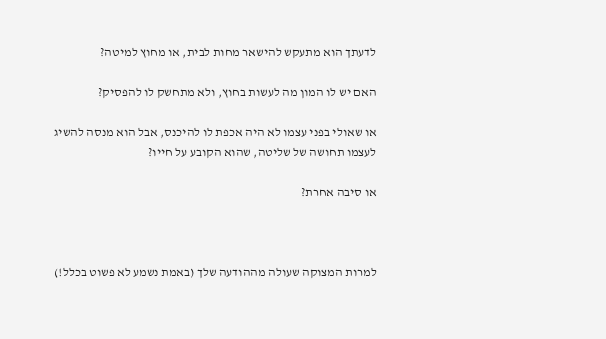לדעתך הוא מתעקש להישאר מחות לבית, או מחוץ למיטה?

האם יש לו המון מה לעשות בחוץ, ולא מתחשק לו להפסיק?

או שאולי בפני עצמו לא היה אכפת לו להיכנס, אבל הוא מנסה להשיג לעצמו תחושה של שליטה, שהוא הקובע על חייו?

או סיבה אחרת?



למרות המצוקה שעולה מההודעה שלך (באמת נשמע לא פשוט בכלל!)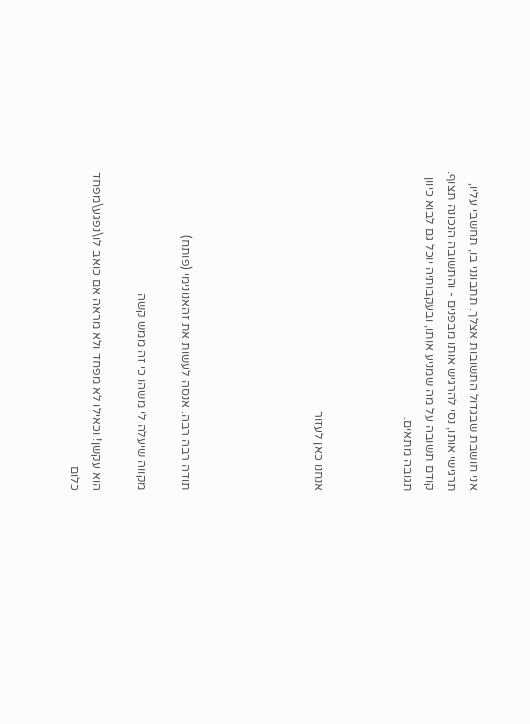אני חושבת שבגדול התשובות אצלך. תתבונני בו, תחשבי עליו, תרגישי אותו, נסי להרגיש אותו מבפנים - והתשובה הנכונה תצוף. קודם תשובה על מה שמניע אותו, ובעקבותיה יוכל גם לבוא כיוון תגובה מתאים.



אנחנו כאן לעזור





תודה רבה רבה. אנסה לעשות את זהאנונימי (פותח)

מקווה שיעלה לי משהו כי זה ממש קשה

הוא עקשן! וכאילו לא מפחד ולא מראה אם כואב לו\נפגע\מפחד כלום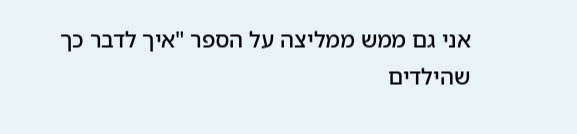אני גם ממש ממליצה על הספר "איך לדבר כך שהילדים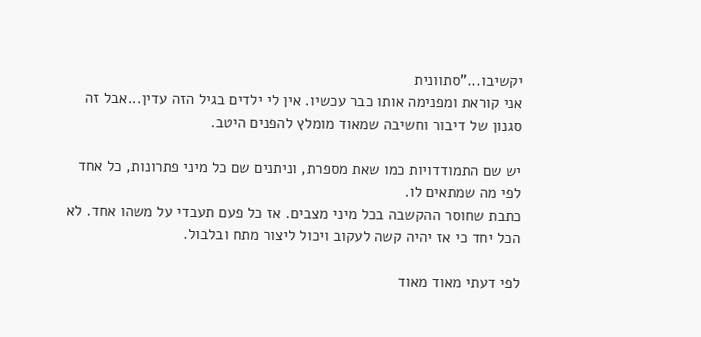יקשיבו..."סתוונית
אני קוראת ומפנימה אותו כבר עכשיו. אין לי ילדים בגיל הזה עדין...אבל זה סגנון של דיבור וחשיבה שמאוד מומלץ להפנים היטב.

יש שם התמודדויות כמו שאת מספרת, וניתנים שם כל מיני פתרונות, כל אחד לפי מה שמתאים לו.
כתבת שחוסר ההקשבה בכל מיני מצבים. אז כל פעם תעבדי על משהו אחד. לא הכל יחד כי אז יהיה קשה לעקוב ויכול ליצור מתח ובלבול.

לפי דעתי מאוד מאוד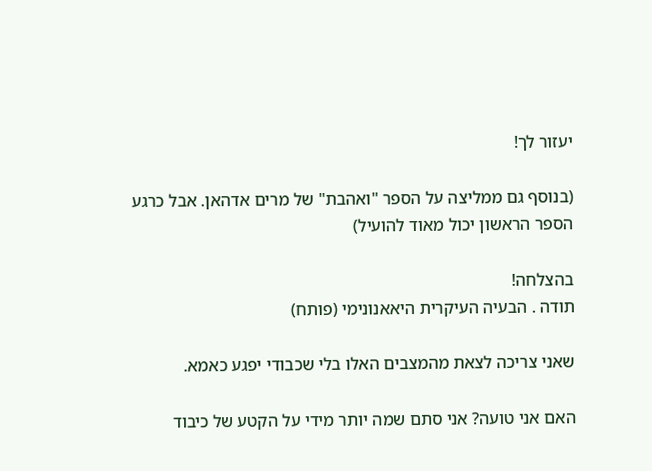יעזור לך!

(בנוסף גם ממליצה על הספר "ואהבת" של מרים אדהאן. אבל כרגע הספר הראשון יכול מאוד להועיל)

בהצלחה!
תודה . הבעיה העיקרית היאאנונימי (פותח)

שאני צריכה לצאת מהמצבים האלו בלי שכבודי יפגע כאמא.

האם אני טועה? אני סתם שמה יותר מידי על הקטע של כיבוד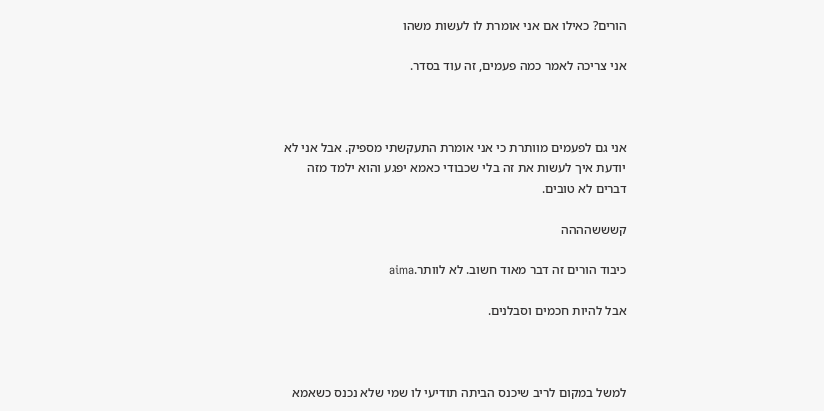הורים? כאילו אם אני אומרת לו לעשות משהו

אני צריכה לאמר כמה פעמים, זה עוד בסדר.



אני גם לפעמים מוותרת כי אני אומרת התעקשתי מספיק. אבל אני לא יודעת איך לעשות את זה בלי שכבודי כאמא יפגע והוא ילמד מזה דברים לא טובים.

קשששהההה

כיבוד הורים זה דבר מאוד חשוב. לא לוותר.aima

אבל להיות חכמים וסבלנים.



למשל במקום לריב שיכנס הביתה תודיעי לו שמי שלא נכנס כשאמא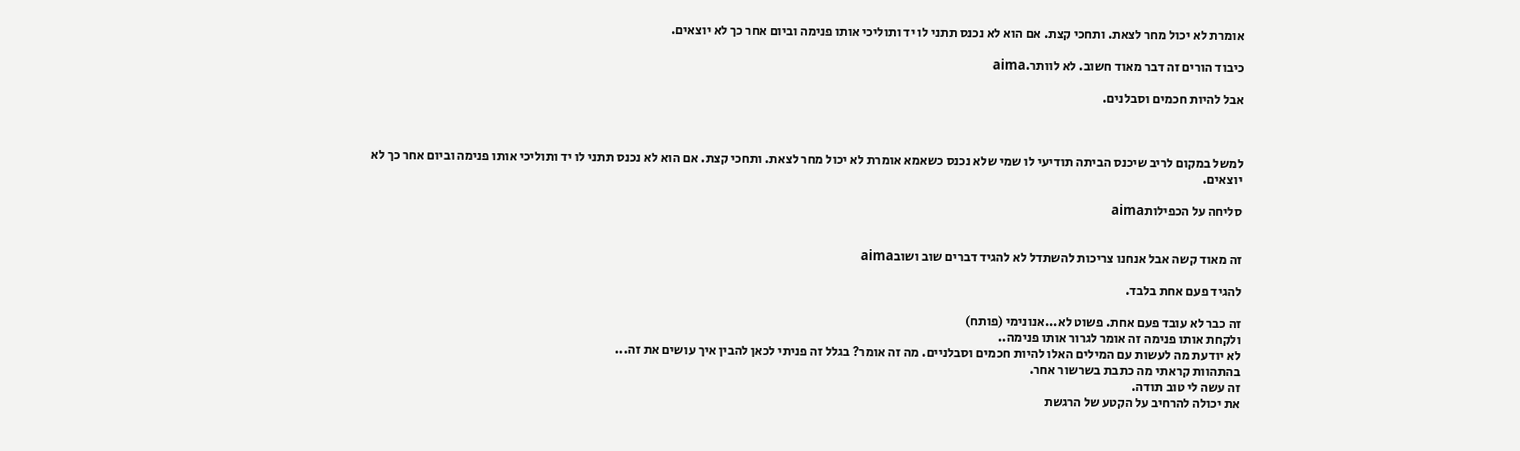אומרת לא יכול מחר לצאת. ותחכי קצת. אם הוא לא נכנס תתני לו יד ותוליכי אותו פנימה וביום אחר כך לא יוצאים.

כיבוד הורים זה דבר מאוד חשוב. לא לוותר.aima

אבל להיות חכמים וסבלנים.



למשל במקום לריב שיכנס הביתה תודיעי לו שמי שלא נכנס כשאמא אומרת לא יכול מחר לצאת. ותחכי קצת. אם הוא לא נכנס תתני לו יד ותוליכי אותו פנימה וביום אחר כך לא יוצאים.

סליחה על הכפילותaima


זה מאוד קשה אבל אנחנו צריכות להשתדל לא להגיד דברים שוב ושובaima

להגיד פעם אחת בלבד.

זה כבר לא עובד פעם אחת. פשוט לא...אנונימי (פותח)
ולקחת אותו פנימה זה אומר לגרור אותו פנימה..
לא יודעת מה לעשות עם המילים האלו להיות חכמים וסבלניים. מה זה אומר? בגלל זה פניתי לכאן להבין איך עושים את זה...
בהתהוות קראתי מה כתבת בשרשור אחר.
זה עשה לי טוב תודה.
את יכולה להרחיב על הקטע של הרגשת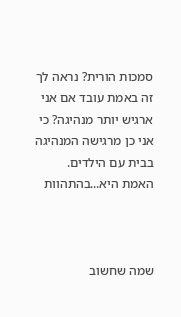סמכות הורית? נראה לך זה באמת עובד אם אני ארגיש יותר מנהיגה? כי אני כן מרגישה המנהיגה בבית עם הילדים.
האמת היא...בהתהוות



שמה שחשוב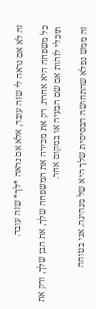זה לא אם נראה לי שזה עובד, אלא אם נראה *לך* שזה עובד.

כל משפחה היא אחרת. רק את מכירה את המשפחה שלך, את הבן שלך, ורק את תוכלי לזהות אם שם הבעיה או במקום אחר.

זה ממש נפלא שהתחושה הבסיסית שלך היא של מנהיגה. אני בטוחה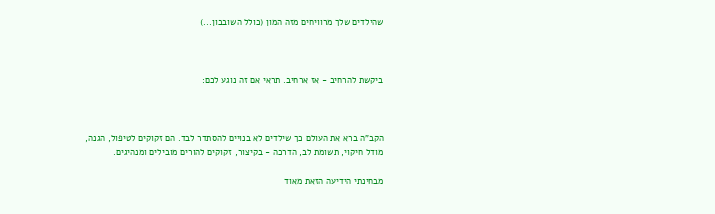שהילדים שלך מרוויחים מזה המון (כולל השובבון...)



ביקשת להרחיב - אז ארחיב. תראי אם זה נוגע לכם:



הקב"ה ברא את העולם כך שילדים לא בנויים להסתדר לבד. הם זקוקים לטיפול, הגנה, מודל חיקוי, תשומת לב, הדרכה - בקיצור, זקוקים להורים מובילים ומנהיגים.

מבחינתי הידיעה הזאת מאוד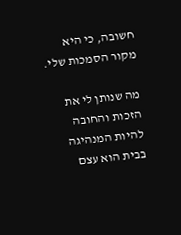חשובה, כי היא מקור הסמכות שלי.

מה שנותן לי את הזכות והחובה להיות המנהיגה בבית הוא עצם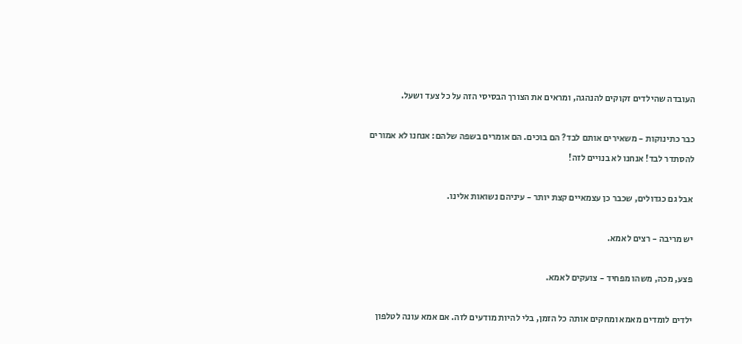העובדה שהילדים זקוקים להנהגה, ומראים את הצורך הבסיסי הזה על כל צעד ושעל.

כבר כתינוקות - משאירים אותם לבד? הם בוכים. הם אומרים בשפה שלהם: אנחנו לא אמורים להסתדר לבד! אנחנו לא בנויים לזה!

אבל גם כגדולים, שכבר כן עצמאיים קצת יותר - עיניהם נשואות אלינו.

יש מריבה - רצים לאמא.

פצע, מכה, משהו מפחיד - צועקים לאמא.

ילדים לומדים מאמא ומחקים אותה כל הזמן, בלי להיות מודעים לזה. אם אמא עונה לטלפון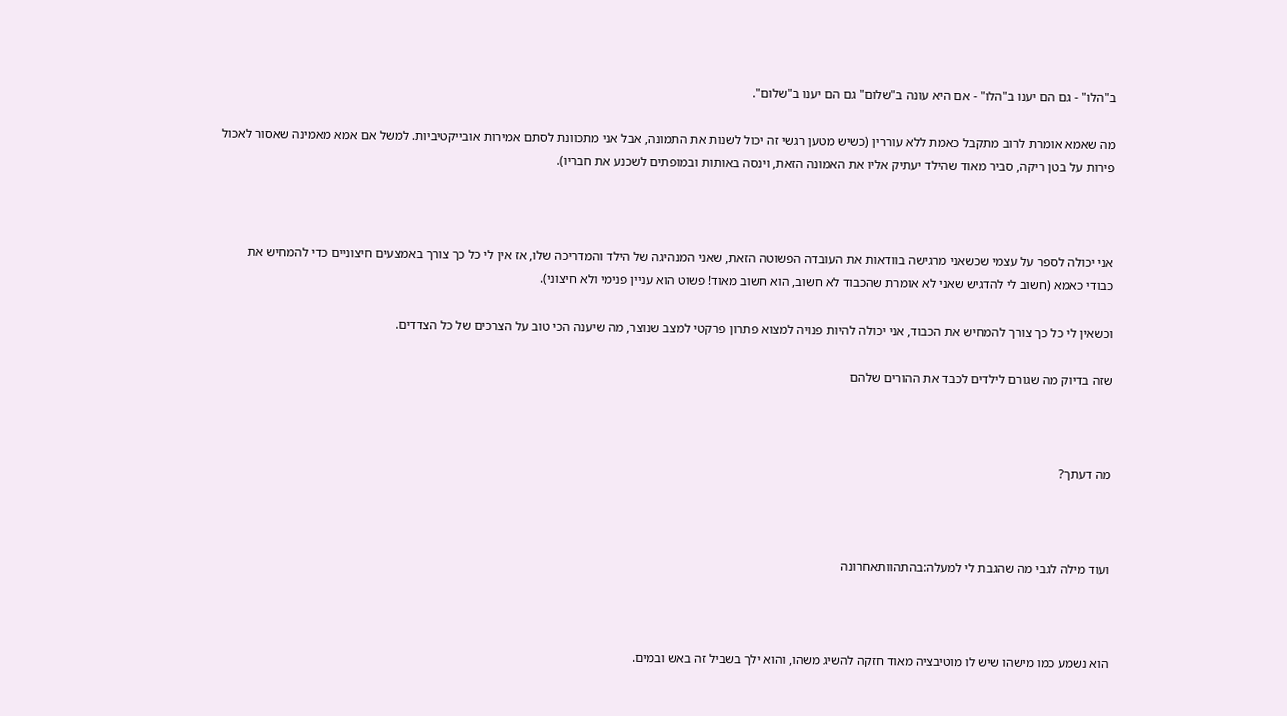ב"הלו" - גם הם יענו ב"הלו" - אם היא עונה ב"שלום" גם הם יענו ב"שלום".

מה שאמא אומרת לרוב מתקבל כאמת ללא עוררין (כשיש מטען רגשי זה יכול לשנות את התמונה, אבל אני מתכוונת לסתם אמירות אובייקטיביות. למשל אם אמא מאמינה שאסור לאכול פירות על בטן ריקה, סביר מאוד שהילד יעתיק אליו את האמונה הזאת, וינסה באותות ובמופתים לשכנע את חבריו).



אני יכולה לספר על עצמי שכשאני מרגישה בוודאות את העובדה הפשוטה הזאת, שאני המנהיגה של הילד והמדריכה שלו, אז אין לי כל כך צורך באמצעים חיצוניים כדי להמחיש את כבודי כאמא (חשוב לי להדגיש שאני לא אומרת שהכבוד לא חשוב, הוא חשוב מאוד! פשוט הוא עניין פנימי ולא חיצוני).

וכשאין לי כל כך צורך להמחיש את הכבוד, אני יכולה להיות פנויה למצוא פתרון פרקטי למצב שנוצר, מה שיענה הכי טוב על הצרכים של כל הצדדים.

שזה בדיוק מה שגורם לילדים לכבד את ההורים שלהם



מה דעתך?



ועוד מילה לגבי מה שהגבת לי למעלה:בהתהוותאחרונה



הוא נשמע כמו מישהו שיש לו מוטיבציה מאוד חזקה להשיג משהו, והוא ילך בשביל זה באש ובמים.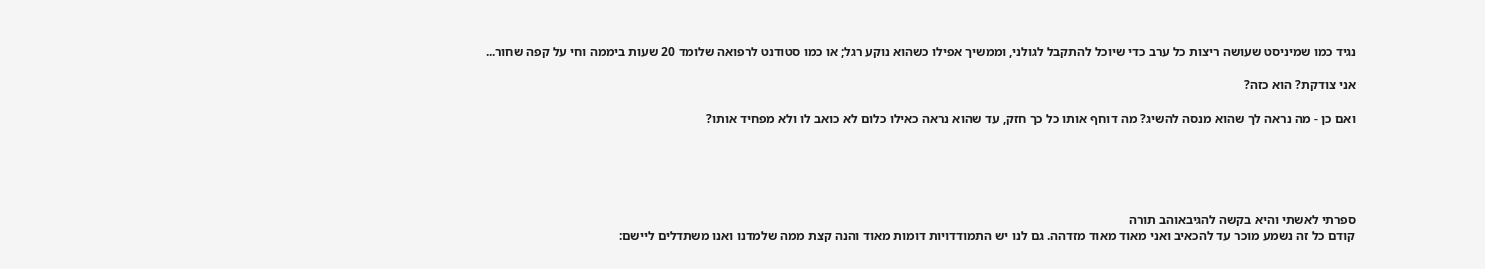נגיד כמו שמיניסט שעושה ריצות כל ערב כדי שיוכל להתקבל לגולני, וממשיך אפילו כשהוא נוקע רגל; או כמו סטודנט לרפואה שלומד 20 שעות ביממה וחי על קפה שחור...

אני צודקת? הוא כזה?

ואם כן - מה נראה לך שהוא מנסה להשיג? מה דוחף אותו כל כך חזק, עד שהוא נראה כאילו כלום לא כואב לו ולא מפחיד אותו?





ספרתי לאשתי והיא בקשה להגיבאוהב תורה
קודם כל זה נשמע מוכר עד להכאיב ואני מאוד מאוד מזדהה. גם לנו יש התמודדויות דומות מאוד והנה קצת ממה שלמדנו ואנו משתדלים ליישם: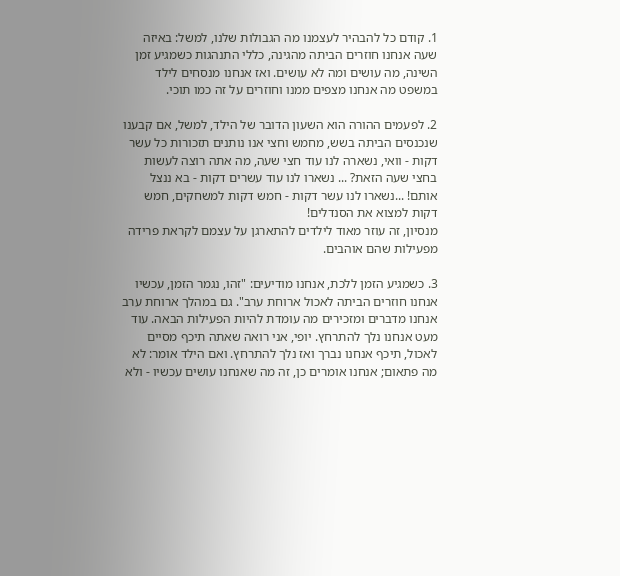1. קודם כל להבהיר לעצמנו מה הגבולות שלנו, למשל: באיזה שעה אנחנו חוזרים הביתה מהגינה, כללי התנהגות כשמגיע זמן השינה, מה עושים ומה לא עושים. ואז אנחנו מנסחים לילד במשפט מה אנחנו מצפים ממנו וחוזרים על זה כמו תוכי.

2. לפעמים ההורה הוא השעון הדובר של הילד, למשל, אם קבענו שנכנסים הביתה בשש, מחמש וחצי אנו נותנים תזכורות כל עשר דקות - וואי, נשארה לנו עוד חצי שעה, מה אתה רוצה לעשות בחצי שעה הזאת? ... נשארו לנו עוד עשרים דקות - בא ננצל אותם! ...נשארו לנו עשר דקות - חמש דקות למשחקים, חמש דקות למצוא את הסנדלים!
מנסיון, זה עוזר מאוד לילדים להתארגן על עצמם לקראת פרידה מפעילות שהם אוהבים.

3. כשמגיע הזמן ללכת, אנחנו מודיעים: "זהו, נגמר הזמן, עכשיו אנחנו חוזרים הביתה לאכול ארוחת ערב". גם במהלך ארוחת ערב אנחנו מדברים ומזכירים מה עומדת להיות הפעילות הבאה. עוד מעט אנחנו נלך להתרחץ. יופי, אני רואה שאתה תיכף מסיים לאכול, תיכף אנחנו נברך ואז נלך להתרחץ. ואם הילד אומר: לא מה פתאום; אנחנו אומרים כן, זה מה שאנחנו עושים עכשיו - ולא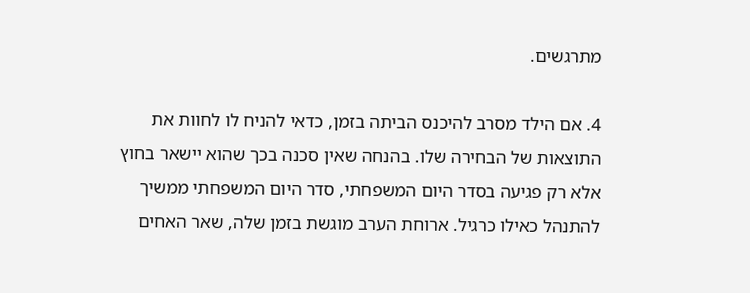מתרגשים.

4. אם הילד מסרב להיכנס הביתה בזמן, כדאי להניח לו לחוות את התוצאות של הבחירה שלו. בהנחה שאין סכנה בכך שהוא יישאר בחוץ אלא רק פגיעה בסדר היום המשפחתי, סדר היום המשפחתי ממשיך להתנהל כאילו כרגיל. ארוחת הערב מוגשת בזמן שלה, שאר האחים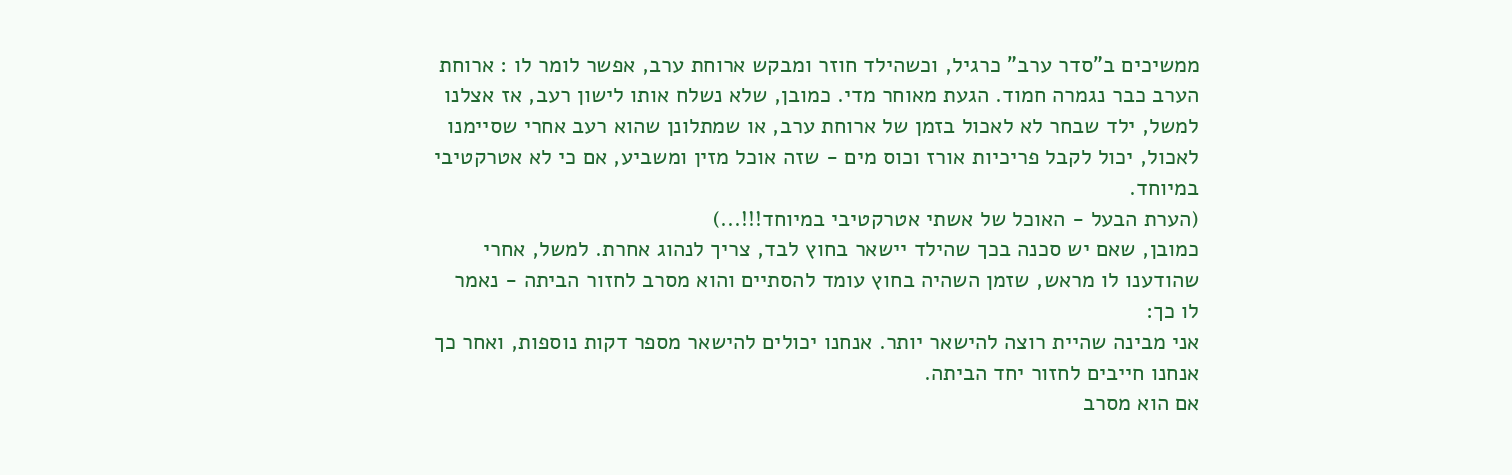ממשיכים ב"סדר ערב" כרגיל, וכשהילד חוזר ומבקש ארוחת ערב, אפשר לומר לו : ארוחת הערב כבר נגמרה חמוד. הגעת מאוחר מדי. כמובן, שלא נשלח אותו לישון רעב, אז אצלנו למשל, ילד שבחר לא לאכול בזמן של ארוחת ערב, או שמתלונן שהוא רעב אחרי שסיימנו לאכול, יכול לקבל פריכיות אורז וכוס מים - שזה אוכל מזין ומשביע, אם כי לא אטרקטיבי במיוחד.
(הערת הבעל - האוכל של אשתי אטרקטיבי במיוחד!!!...)
כמובן, שאם יש סכנה בכך שהילד יישאר בחוץ לבד, צריך לנהוג אחרת. למשל, אחרי שהודענו לו מראש, שזמן השהיה בחוץ עומד להסתיים והוא מסרב לחזור הביתה - נאמר לו כך:
אני מבינה שהיית רוצה להישאר יותר. אנחנו יכולים להישאר מספר דקות נוספות, ואחר כך אנחנו חייבים לחזור יחד הביתה.
אם הוא מסרב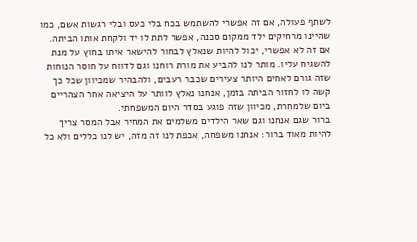לשתף פעולה, אם זה אפשרי להשתמש בכח בלי כעס ובלי רגשות אשם, כמו שהיינו מרחיקים ילד ממקום סכנה, אפשר לתת לו יד ולקחת אותו הביתה.
אם זה לא אפשרי, יכול להיות שנאלץ לבחור להישאר איתו בחוץ על מנת להשגיח עליו. מותר לנו להביע את מורת רוחנו וגם לדווח על חוסר הנוחות שזה גורם לאחים היותר צעירים שכבר רעבים, ולהבהיר שמכיוון שכל כך קשה לו לחזור הביתה בזמן, אנחנו נאלץ לוותר על היציאה אחר הצהריים ביום שלמחרת, מכיוון שזה פוגע בסדר היום המשפחתי.
ברור שגם אנחנו וגם שאר הילדים משלמים את המחיר אבל המסר צריך להיות מאוד ברור: אנחנו משפחה, אכפת לנו זה מזה, יש לנו כללים ולא כל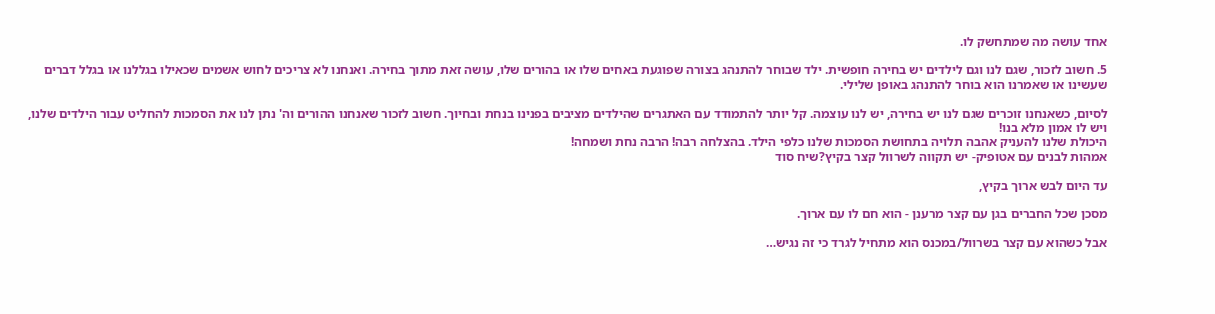אחד עושה מה שמתחשק לו.

5. חשוב לזכור, שגם לנו וגם לילדים יש בחירה חופשית. ילד שבוחר להתנהג בצורה שפוגעת באחים שלו או בהורים שלו, עושה זאת מתוך בחירה. ואנחנו לא צריכים לחוש אשמים שכאילו בגללנו או בגלל דברים שעשינו או שאמרנו הוא בוחר להתנהג באופן שלילי.

לסיום, כשאנחנו זוכרים שגם לנו יש בחירה, יש לנו עוצמה. קל יותר להתמודד עם האתגרים שהילדים מציבים בפנינו בנחת ובחיוך. חשוב לזכור שאנחנו ההורים וה' נתן לנו את הסמכות להחליט עבור הילדים שלנו, ויש לו אמון מלא בנו!
היכולת שלנו להעניק אהבה תלויה בתחושת הסמכות שלנו כלפי הילד. בהצלחה רבה! הרבה נחת ושמחה!
אמהות לבנים עם אטופיק- יש תקווה לשרוול קצר בקיץ?שיח סוד

עד היום לבש ארוך בקיץ,

מסכן שכל החברים בגן עם קצר מרענן - הוא חם לו עם ארוך.

אבל כשהוא עם קצר בשרוול/במכנס הוא מתחיל לגרד כי זה נגיש…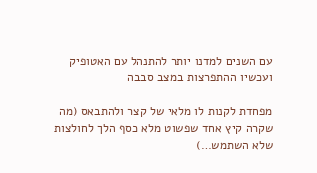עם השנים למדנו יותר להתנהל עם האטופיק ועכשיו ההתפרצות במצב סבבה

מפחדת לקנות לו מלאי של קצר ולהתבאס (מה שקרה קיץ אחד שפשוט מלא כסף הלך לחולצות שלא השתמש…)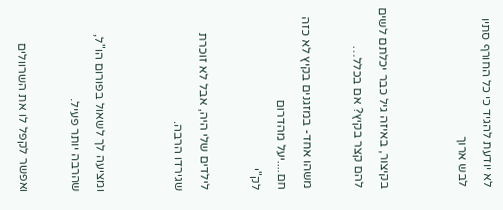לא יודעת להגיד כי כל החורף סתיו לבש ארוך


בקיצור, באיזה גיל כבר יכלתם לשים להם קצר בקיץ? אם בכלל…

משהו אחד- במזגנים בקיץ לא כזה חם....יעל מהדרום
לק"י

לילדים שלי היה, אבל לא זוכרת שגירדו הרבה.


ומציעה לך לשאול בפורום הו"ל, שהרבה יותר פעיל.

ואפשר לקפל לו את השרוולים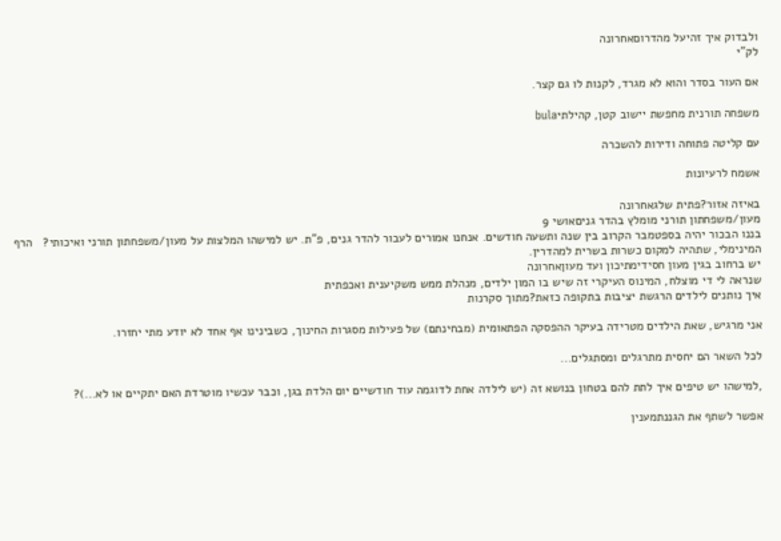ולבדוק איך זהיעל מהדרוםאחרונה
לק"י

אם העור בסדר והוא לא מגרד, לקנות לו גם קצר.

משפחה תורנית מחפשת יישוב קטן, קהילתיbula

עם קליטה פתוחה ודירות להשכרה

אשמח לרעיונות

באיזה אזור?פתית שלגאחרונה
מעון/משפחתון תורני מומלץ בהדר גניםאושי 9
בננו הבכור יהיה בספטמבר הקרוב בין שנה ותשעה חודשים. אנחנו אמורים לעבור להדר גנים, פ"ת. יש למישהו המלצות על מעון/משפחתון תורני ואיכותי?   הרף המינימלי, שתהיה למקום כשרות בשרית למהדרין.
יש ברחוב בגין מעון חסידימתיכון ועד מעוןאחרונה
שנראה לי די מוצלח, המינוס העיקרי זה שיש בו המון ילדים, מנהלת ממש משקיענית ואכפתית
איך נותנים לילדים הרגשת יציבות בתקופה כזאת?מתוך סקרנות

אני מרגיש, שאת הילדים מטרידה בעיקר ההפסקה הפתאומית (מבחינתם) של פעילות מסגרות החינוך, כשבינינו אף אחד לא יודע מתי יחזרו.

לכל השאר הם יחסית מתרגלים ומסתגלים...

,למישהו יש טיפים איך לתת להם בטחון בנושא זה (יש לילדה אחת לדוגמה עוד חודשיים יום הלדת בגן, וכבר עכשיו מוטרדת האם יתקיים או לא...)?

אפשר לשתף את הגננתמענין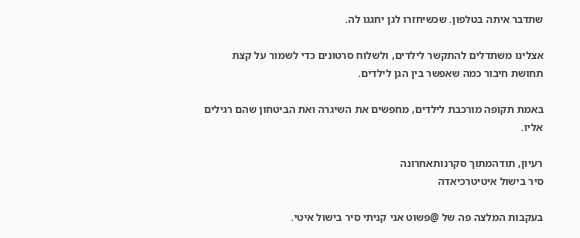שתדבר איתה בטלפון. שכשיחזרו לגן יחגגו לה.

אצלינו משתדלים להתקשר לילדים, ולשלוח סרטונים כדי לשמור על קצת תחושת חיבור כמה שאפשר בין הגן לילדים.

באמת תקופה מורכבת לילדים, מחפשים את השיגרה ואת הביטחון שהם רגילים אליו.

רעיון, תודהמתוך סקרנותאחרונה
סיר בישול איטיטרכיאדה

בעקבות המלצה פה של @פשוט אני קניתי סיר בישול איטי.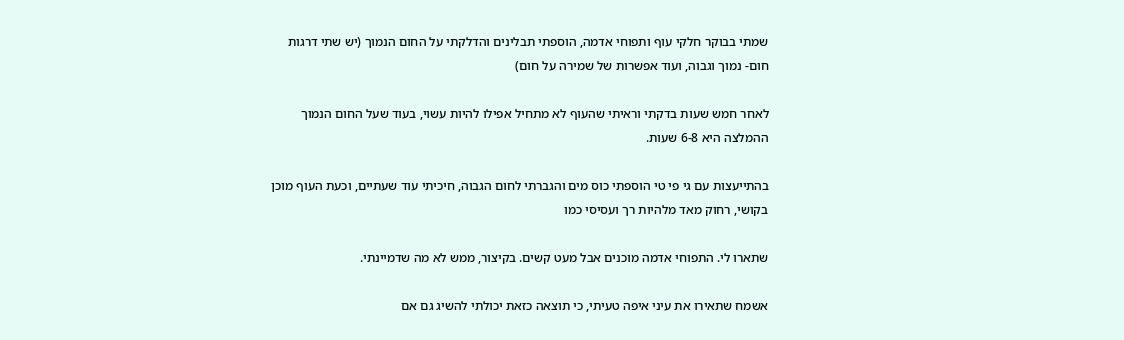שמתי בבוקר חלקי עוף ותפוחי אדמה, הוספתי תבלינים והדלקתי על החום הנמוך (יש שתי דרגות חום- נמוך וגבוה, ועוד אפשרות של שמירה על חום)

לאחר חמש שעות בדקתי וראיתי שהעוף לא מתחיל אפילו להיות עשוי, בעוד שעל החום הנמוך ההמלצה היא 6-8 שעות.

בהתייעצות עם גי פי טי הוספתי כוס מים והגברתי לחום הגבוה, חיכיתי עוד שעתיים, וכעת העוף מוכן בקושי, רחוק מאד מלהיות רך ועסיסי כמו

שתארו לי. התפוחי אדמה מוכנים אבל מעט קשים. בקיצור, ממש לא מה שדמיינתי.

אשמח שתאירו את עיני איפה טעיתי, כי תוצאה כזאת יכולתי להשיג גם אם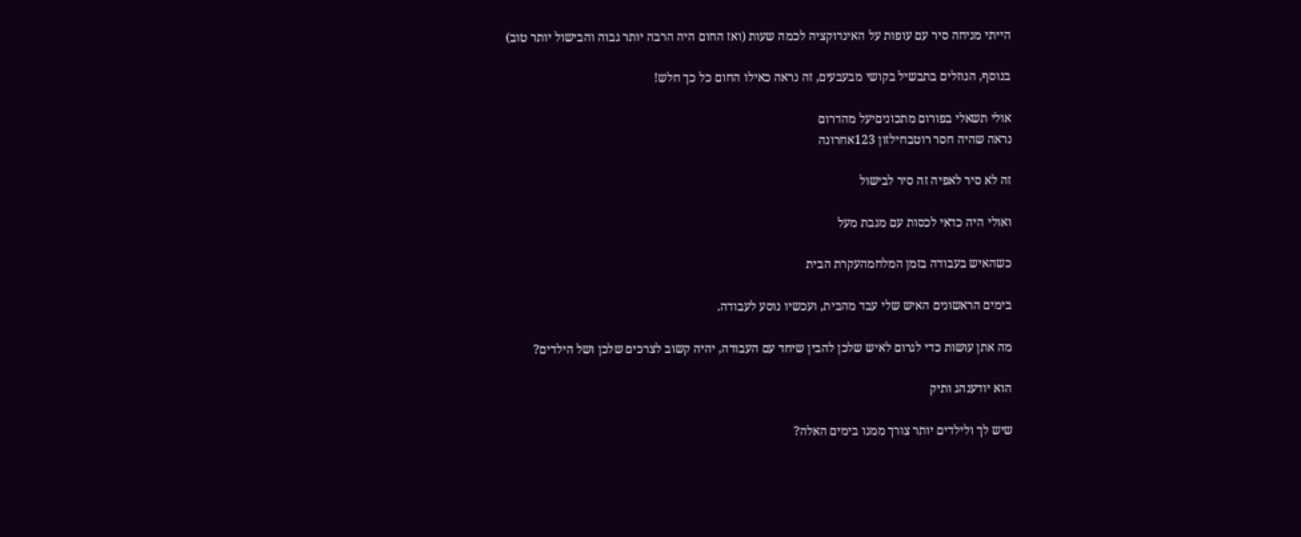הייתי מניחה סיר עם עופות על האינדוקציה לכמה שעות (ואז החום היה הרבה יותר גבוה והבישול יותר טוב)

בנוסף, הנוזלים בתבשיל בקושי מבעבעים, זה נראה כאילו החום כל כך חלש!

אולי תשאלי בפורום מתכוניםיעל מהדרום
נראה שהיה חסר רוטבחילזון 123אחרונה

זה לא סיר לאפיה זה סיר לבישול

ואולי היה כדאי לכסות עם מגבת מעל

כשהאיש בעבודה בזמן המלחמהעקרת הבית

בימים הראשונים האיש שלי עבד מהבית, ועכשיו נוסע לעבודה.

מה אתן עושות כדי לגרום לאיש שלכן להבין שיחד עם העבודה, יהיה קשוב לצרכים שלכן ושל הילדים?

הוא יודענהג ותיק

שיש לך ולילדים יותר צורך ממנו בימים האלה?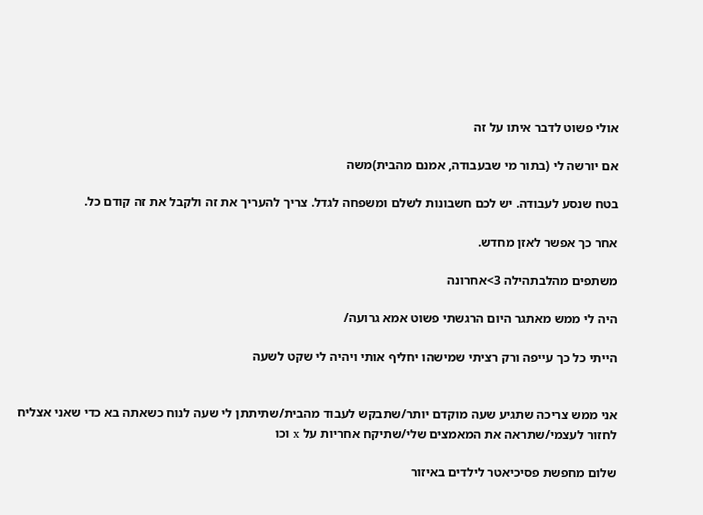אולי פשוט לדבר איתו על זה

אם יורשה לי (בתור מי שבעבודה, אמנם מהבית)משה

בטח שנסע לעבודה. יש לכם חשבונות לשלם ומשפחה לגדל. צריך להעריך את זה ולקבל את זה קודם כל.

אחר כך אפשר לאזן מחדש.

משתפים מהלבתהילה 3>אחרונה

היה לי ממש מאתגר היום הרגשתי פשוט אמא גרועה/

הייתי כל כך עייפה ורק רציתי שמישהו יחליף אותי ויהיה לי שקט לשעה


אני ממש צריכה שתגיע שעה מוקדם יותר/שתבקש לעבוד מהבית/שתיתתן לי שעה לנוח כשאתה בא כדי שאני אצליח לחזור לעצמי/שתראה את המאמצים שלי/שתיקח אחריות על x וכו

שלום מחפשת פסיכיאטר לילדים באיזור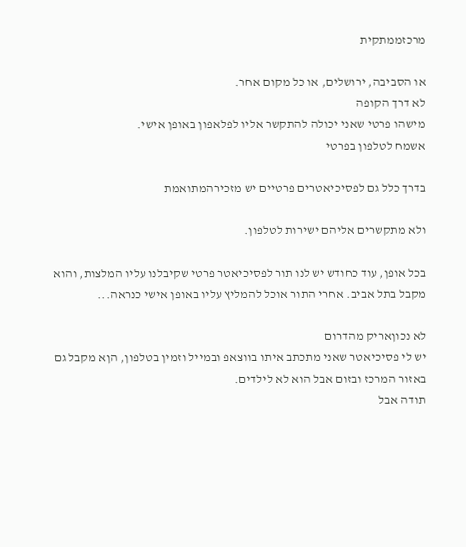מרכזממתקית

או הסביבה, ירושלים, או כל מקום אחר.
לא דרך הקופה
מישהו פרטי שאני יכולה להתקשר אליו לפלאפון באופן אישי.
אשמח לטלפון בפרטי

בדרך כלל גם לפסיכיאטרים פרטיים יש מזכירהמתואמת

ולא מתקשרים אליהם ישירות לטלפון.

בכל אופן, עוד כחודש יש לנו תור לפסיכיאטר פרטי שקיבלנו עליו המלצות, והוא מקבל בתל אביב. אחרי התור אוכל להמליץ עליו באופן אישי כנראה...

לא נכוןאריק מהדרום
יש לי פסיכיאטר שאני מתכתב איתו בווצאפ ובמייל וזמין בטלפון, הןא מקבל גם באזור המרכז ובזום אבל הוא לא לילדים.
תודה אבל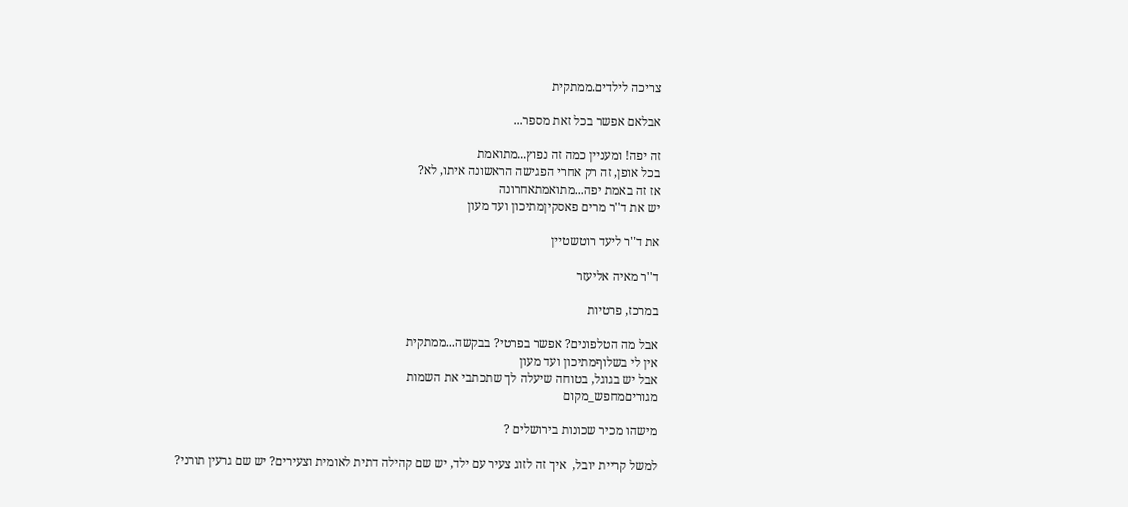צריכה לילדים.ממתקית

אבלאם אפשר בכל זאת מספר...

זה יפה! ומעניין כמה זה נפוץ...מתואמת
בכל אופן, זה רק אחרי הפגישה הראשונה איתו, לא?
אז זה באמת יפה...מתואמתאחרונה
יש את ד''ר מרים פאסקיןמתיכון ועד מעון

את ד''ר ליעד רוטשטיין

ד''ר מאיה אליעזר

במרכז, פרטיות

אבל מה הטלפונים? אפשר בפרטי? בבקשה...ממתקית
אין לי בשלוףמתיכון ועד מעון
אבל יש בגוגל, בטוחה שיעלה לך שתכתבי את השמות
מגוריםמחפש_מקום

מישהו מכיר שכונות בירושלים ?

למשל קריית יובל,  איך זה לזוג צעיר עם ילד, יש שם קהילה דתית לאומית וצעירים? יש שם גרעין תורני?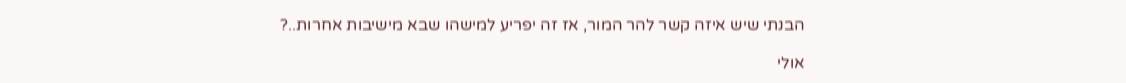הבנתי שיש איזה קשר להר המור, אז זה יפריע למישהו שבא מישיבות אחרות..?

אולי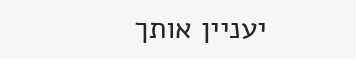יעניין אותך